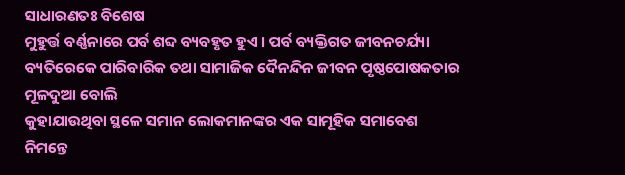ସାଧାରଣତଃ ବିଶେଷ
ମୁହୁର୍ତ୍ତ ବର୍ଣ୍ଣନାରେ ପର୍ବ ଶବ୍ଦ ବ୍ୟବହୃତ ହୁଏ । ପର୍ବ ବ୍ୟକ୍ତିଗତ ଜୀବନଚର୍ଯ୍ୟା
ବ୍ୟତିରେକେ ପାରିବାରିକ ତଥା ସାମାଜିକ ଦୈନନ୍ଦିନ ଜୀବନ ପୃଷ୍ଠପୋଷକତାର ମୂଳଦୁଆ ବୋଲି
କୁହାଯାଉଥିବା ସ୍ଥଳେ ସମାନ ଲୋକମାନଙ୍କର ଏକ ସାମୂହିକ ସମାବେଶ ନିମନ୍ତେ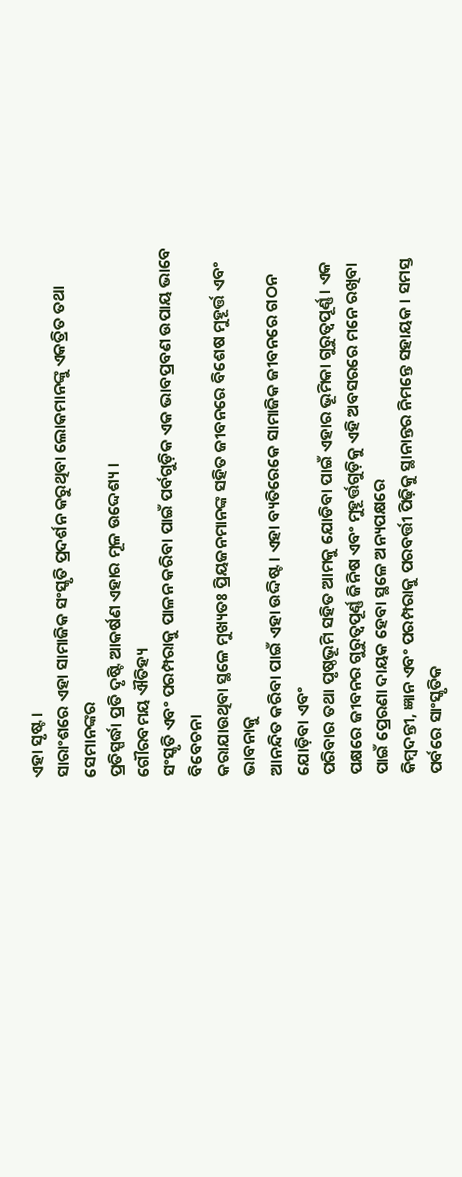ଏହା ସୃଷ୍ଟ ।
ସାରାଂଶରେ ଏହା ସାମାଜିକ ସଂସ୍କୃତି ପ୍ରଦର୍ଶନ କରୁଥିବା ଲୋକମାନଙ୍କୁ ଏକତ୍ରିତ ତଥା ସେମାନଙ୍କର
ପ୍ରତିସ୍ପର୍ଦ୍ଧା ପ୍ରତି ଦୃଷ୍ଟି ଆକର୍ଷଣ ଏହାର ମୂଳ ଉଦ୍ଦେଶ୍ୟ ।
ଗୌରବମୟ ଐତିହ୍ୟ
ସଂସ୍କୃତି ଏବଂ ପରମ୍ପରାକୁ ପାଳନ କରିବା ପାଇଁ ପର୍ବଗୁଡ଼ିକ ଏକ ଭାବପ୍ରବଣ ଉପାୟ ଭାବେ ବିବେଚନା
କରାଯାଉଥିବା ସ୍ଥଳେ ମୁଖ୍ୟତଃ ପ୍ରିୟଜନମାନଙ୍କ ସହିତ ଜୀବନରେ ବିଶେଷ ମୁହୂର୍ତ୍ତ ଏବଂ ଭାବନାକୁ
ଆନନ୍ଦିତ କରିବା ପାଇଁ ଏହା ଉଦ୍ଦିଷ୍ଟ । ଏହା ବ୍ୟତିରେକେ ସାମାଜିକ ଜୀବନରେ ଗଠନ ଯୋଡ଼ିବା ଏବଂ
ପରିବାର ତଥା ପୃଷ୍ଠଭୂମି ସହିତ ଆମକୁ ଯୋଡିବା ପାଇଁ ଏହାର ଭୂମିକା ଗୁରୁତ୍ୱପୂର୍ଣ୍ଣ । ଏକ
ପକ୍ଷରେ ଜୀବନର ଗୁରୁତ୍ୱପୂର୍ଣ୍ଣ ଜିନିଷ ଏବଂ ମୁହୂର୍ତ୍ତଗୁଡ଼ିକୁ ଏହି ଅବସରରେ ମନେ ରଖିବା
ପାଇଁ ପ୍ରେରଣା ଦାୟକ ହେବା ସ୍ଥଳେ ଅନ୍ୟପକ୍ଷରେ
କିମ୍ୱଦନ୍ତୀ, ଜ୍ଞାନ ଏବଂ ପରମ୍ପରାକୁ ପରବର୍ତ୍ତୀ ପିଢ଼ିକୁ ସ୍ଥାନାନ୍ତର ନିମନ୍ତେ ସହାୟକ । ସମସ୍ତ ପର୍ବରେ ସାଂସ୍କୃତିକ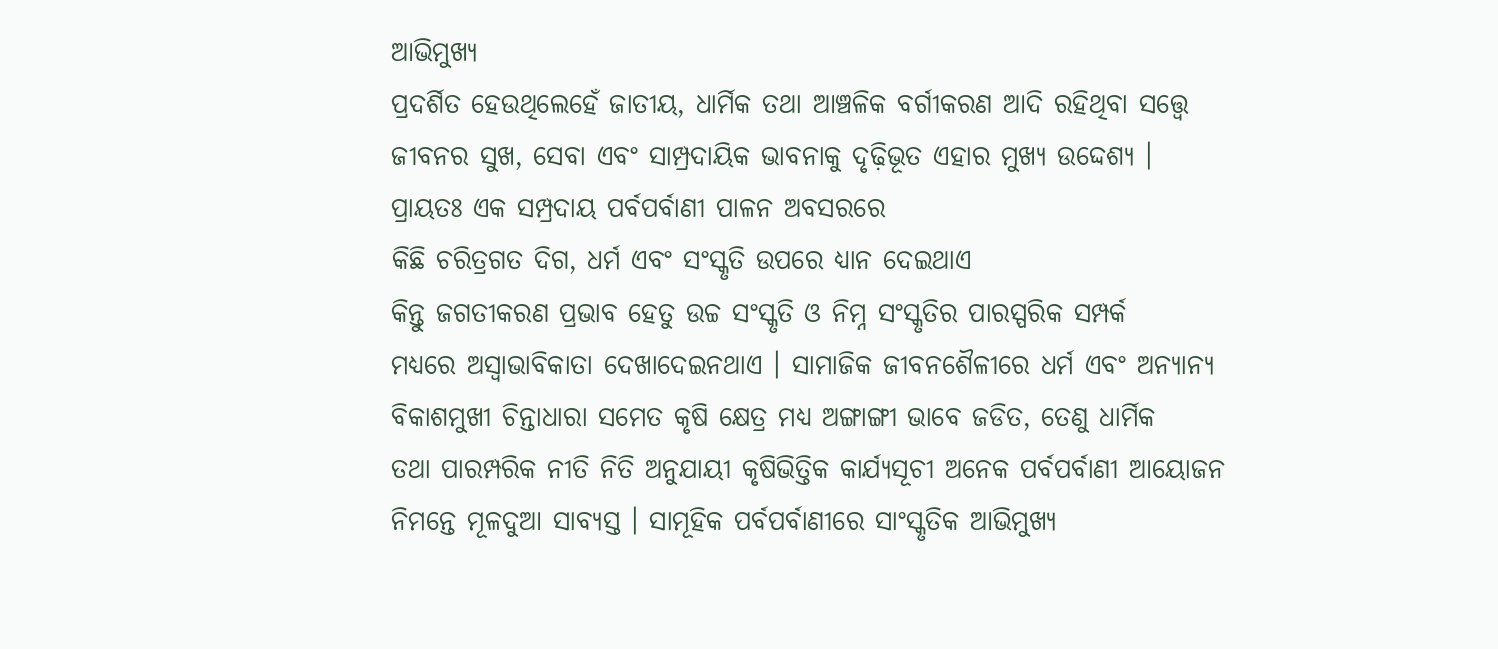ଆଭିମୁଖ୍ୟ
ପ୍ରଦର୍ଶିତ ହେଉଥିଲେହେଁ ଜାତୀୟ, ଧାର୍ମିକ ତଥା ଆଞ୍ଚଳିକ ବର୍ଗୀକରଣ ଆଦି ରହିଥିବା ସତ୍ତ୍ୱେ
ଜୀବନର ସୁଖ, ସେବା ଏବଂ ସାମ୍ପ୍ରଦାୟିକ ଭାବନାକୁ ଦୃଢ଼ିଭୂତ ଏହାର ମୁଖ୍ୟ ଉଦ୍ଦେଶ୍ୟ ।
ପ୍ରାୟତଃ ଏକ ସମ୍ପ୍ରଦାୟ ପର୍ବପର୍ବାଣୀ ପାଳନ ଅବସରରେ
କିଛି ଚରିତ୍ରଗତ ଦିଗ, ଧର୍ମ ଏବଂ ସଂସ୍କୃତି ଉପରେ ଧ୍ୟାନ ଦେଇଥାଏ
କିନ୍ତୁ ଜଗତୀକରଣ ପ୍ରଭାବ ହେତୁ ଉଚ୍ଚ ସଂସ୍କୃତି ଓ ନିମ୍ନ ସଂସ୍କୃତିର ପାରସ୍ପରିକ ସମ୍ପର୍କ
ମଧ୍ୟରେ ଅସ୍ଵାଭାବିକାତା ଦେଖାଦେଇନଥାଏ । ସାମାଜିକ ଜୀବନଶୈଳୀରେ ଧର୍ମ ଏବଂ ଅନ୍ୟାନ୍ୟ
ବିକାଶମୁଖୀ ଚିନ୍ତାଧାରା ସମେତ କୃଷି କ୍ଷେତ୍ର ମଧ୍ୟ ଅଙ୍ଗାଙ୍ଗୀ ଭାବେ ଜଡିତ, ତେଣୁ ଧାର୍ମିକ
ତଥା ପାରମ୍ପରିକ ନୀତି ନିତି ଅନୁଯାୟୀ କୃଷିଭିତ୍ତିକ କାର୍ଯ୍ୟସୂଚୀ ଅନେକ ପର୍ବପର୍ବାଣୀ ଆୟୋଜନ
ନିମନ୍ତେ ମୂଳଦୁଆ ସାବ୍ୟସ୍ତ । ସାମୂହିକ ପର୍ବପର୍ବାଣୀରେ ସାଂସ୍କୃତିକ ଆଭିମୁଖ୍ୟ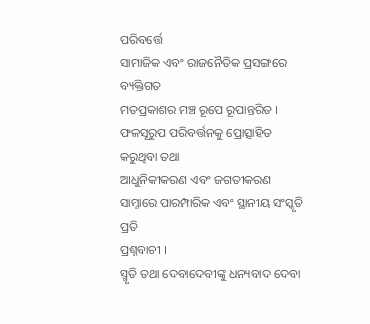ପରିବର୍ତ୍ତେ
ସାମାଜିକ ଏବଂ ରାଜନୈତିକ ପ୍ରସଙ୍ଗରେ ବ୍ୟକ୍ତିଗତ
ମତପ୍ରକାଶର ମଞ୍ଚ ରୂପେ ରୂପାନ୍ତରିତ । ଫଳସୂରୁପ ପରିବର୍ତ୍ତନକୁ ପ୍ରୋତ୍ସାହିତ କରୁଥିବା ତଥା
ଆଧୁନିକୀକରଣ ଏବଂ ଜଗତୀକରଣ ସାମ୍ନାରେ ପାରମ୍ପାରିକ ଏବଂ ସ୍ଥାନୀୟ ସଂସ୍କୃତି ପ୍ରତି
ପ୍ରଶ୍ନବାଚୀ ।
ସ୍ମୃତି ତଥା ଦେବାଦେବୀଙ୍କୁ ଧନ୍ୟବାଦ ଦେବା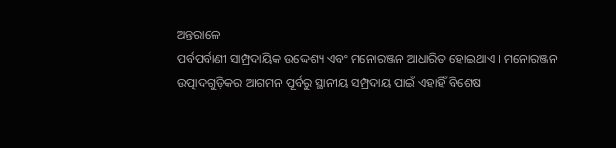ଅନ୍ତରାଳେ
ପର୍ବପର୍ବାଣୀ ସାମ୍ପ୍ରଦାୟିକ ଉଦ୍ଦେଶ୍ୟ ଏବଂ ମନୋରଞ୍ଜନ ଆଧାରିତ ହୋଇଥାଏ । ମନୋରଞ୍ଜନ
ଉତ୍ପାଦଗୁଡ଼ିକର ଆଗମନ ପୂର୍ବରୁ ସ୍ଥାନୀୟ ସମ୍ପ୍ରଦାୟ ପାଇଁ ଏହାହିଁ ବିଶେଷ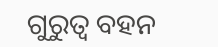ଗୁରୁତ୍ୱ ବହନ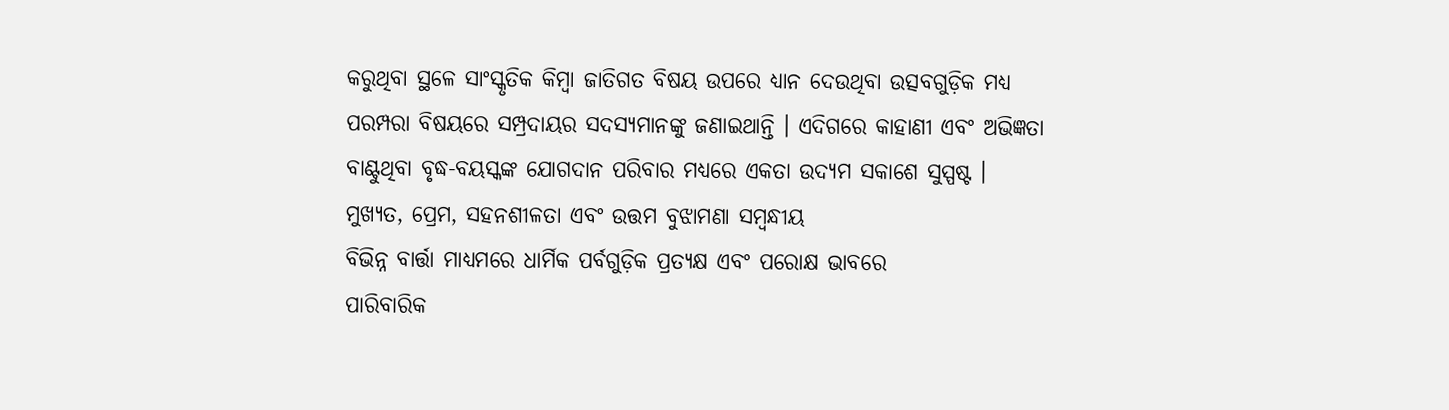କରୁଥିବା ସ୍ଥଳେ ସାଂସ୍କୃତିକ କିମ୍ୱା ଜାତିଗତ ବିଷୟ ଉପରେ ଧ୍ୟାନ ଦେଉଥିବା ଉତ୍ସବଗୁଡ଼ିକ ମଧ୍ୟ
ପରମ୍ପରା ବିଷୟରେ ସମ୍ପ୍ରଦାୟର ସଦସ୍ୟମାନଙ୍କୁ ଜଣାଇଥାନ୍ତି । ଏଦିଗରେ କାହାଣୀ ଏବଂ ଅଭିଜ୍ଞତା
ବାଣ୍ଟୁଥିବା ବୃଦ୍ଧ-ବୟସ୍କଙ୍କ ଯୋଗଦାନ ପରିବାର ମଧ୍ୟରେ ଏକତା ଉଦ୍ୟମ ସକାଶେ ସୁସ୍ପଷ୍ଟ ।
ମୁଖ୍ୟତ, ପ୍ରେମ, ସହନଶୀଳତା ଏବଂ ଉତ୍ତମ ବୁଝାମଣା ସମ୍ବନ୍ଧୀୟ
ବିଭିନ୍ନ ବାର୍ତ୍ତା ମାଧ୍ୟମରେ ଧାର୍ମିକ ପର୍ବଗୁଡ଼ିକ ପ୍ରତ୍ୟକ୍ଷ ଏବଂ ପରୋକ୍ଷ ଭାବରେ
ପାରିବାରିକ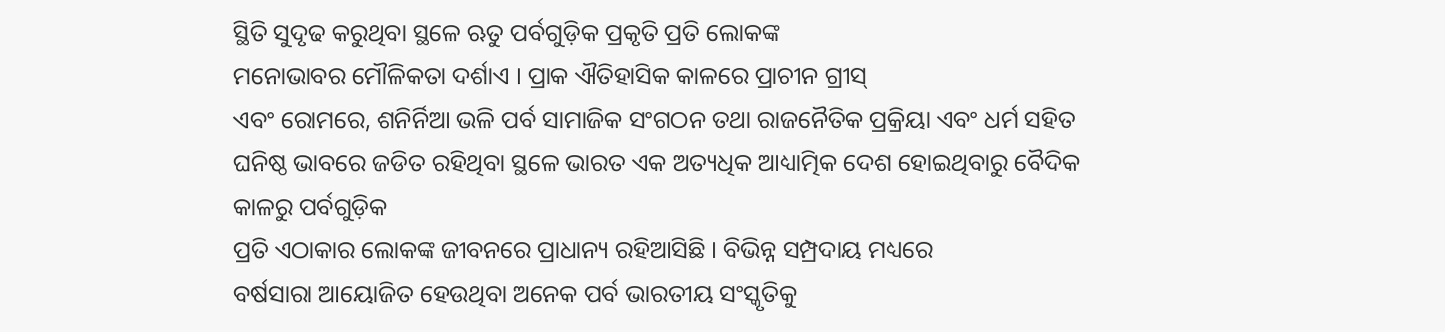ସ୍ଥିତି ସୁଦୃଢ କରୁଥିବା ସ୍ଥଳେ ଋତୁ ପର୍ବଗୁଡ଼ିକ ପ୍ରକୃତି ପ୍ରତି ଲୋକଙ୍କ
ମନୋଭାବର ମୌଳିକତା ଦର୍ଶାଏ । ପ୍ରାକ ଐତିହାସିକ କାଳରେ ପ୍ରାଚୀନ ଗ୍ରୀସ୍
ଏବଂ ରୋମରେ, ଶନିର୍ନିଆ ଭଳି ପର୍ବ ସାମାଜିକ ସଂଗଠନ ତଥା ରାଜନୈତିକ ପ୍ରକ୍ରିୟା ଏବଂ ଧର୍ମ ସହିତ
ଘନିଷ୍ଠ ଭାବରେ ଜଡିତ ରହିଥିବା ସ୍ଥଳେ ଭାରତ ଏକ ଅତ୍ୟଧିକ ଆଧ୍ୟାତ୍ମିକ ଦେଶ ହୋଇଥିବାରୁ ବୈଦିକ
କାଳରୁ ପର୍ବଗୁଡ଼ିକ
ପ୍ରତି ଏଠାକାର ଲୋକଙ୍କ ଜୀବନରେ ପ୍ରାଧାନ୍ୟ ରହିଆସିଛି । ବିଭିନ୍ନ ସମ୍ପ୍ରଦାୟ ମଧ୍ୟରେ
ବର୍ଷସାରା ଆୟୋଜିତ ହେଉଥିବା ଅନେକ ପର୍ବ ଭାରତୀୟ ସଂସ୍କୃତିକୁ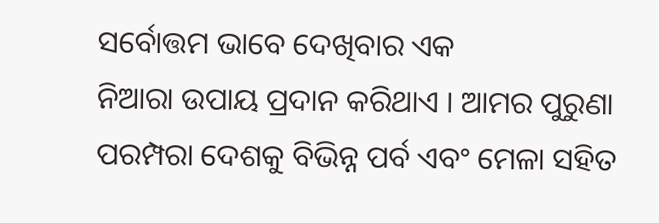ସର୍ବୋତ୍ତମ ଭାବେ ଦେଖିବାର ଏକ
ନିଆରା ଉପାୟ ପ୍ରଦାନ କରିଥାଏ । ଆମର ପୁରୁଣା ପରମ୍ପରା ଦେଶକୁ ବିଭିନ୍ନ ପର୍ବ ଏବଂ ମେଳା ସହିତ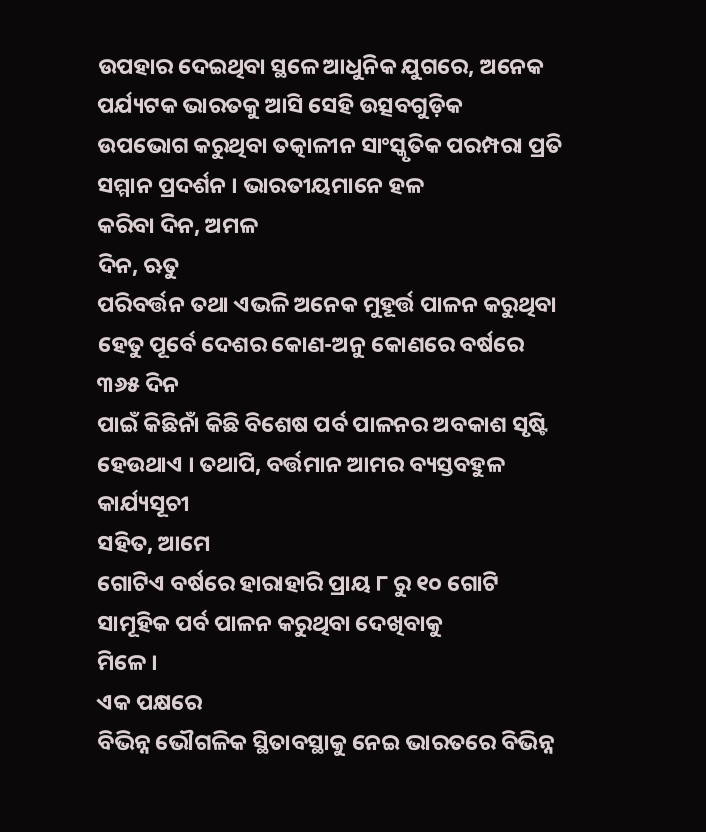ଉପହାର ଦେଇଥିବା ସ୍ଥଳେ ଆଧୁନିକ ଯୁଗରେ, ଅନେକ ପର୍ଯ୍ୟଟକ ଭାରତକୁ ଆସି ସେହି ଉତ୍ସବଗୁଡ଼ିକ
ଉପଭୋଗ କରୁଥିବା ତତ୍କାଳୀନ ସାଂସ୍କୃତିକ ପରମ୍ପରା ପ୍ରତି ସମ୍ମାନ ପ୍ରଦର୍ଶନ । ଭାରତୀୟମାନେ ହଳ
କରିବା ଦିନ, ଅମଳ
ଦିନ, ଋତୁ
ପରିବର୍ତ୍ତନ ତଥା ଏଭଳି ଅନେକ ମୁହୂର୍ତ୍ତ ପାଳନ କରୁଥିବା ହେତୁ ପୂର୍ବେ ଦେଶର କୋଣ-ଅନୁ କୋଣରେ ବର୍ଷରେ
୩୬୫ ଦିନ
ପାଇଁ କିଛିନାଁ କିଛି ବିଶେଷ ପର୍ବ ପାଳନର ଅବକାଶ ସୃଷ୍ଟି ହେଉଥାଏ । ତଥାପି, ବର୍ତ୍ତମାନ ଆମର ବ୍ୟସ୍ତବହୁଳ କାର୍ଯ୍ୟସୂଚୀ
ସହିତ, ଆମେ
ଗୋଟିଏ ବର୍ଷରେ ହାରାହାରି ପ୍ରାୟ ୮ ରୁ ୧୦ ଗୋଟି ସାମୂହିକ ପର୍ବ ପାଳନ କରୁଥିବା ଦେଖିବାକୁ
ମିଳେ ।
ଏକ ପକ୍ଷରେ
ବିଭିନ୍ନ ଭୌଗଳିକ ସ୍ଥିତାବସ୍ଥାକୁ ନେଇ ଭାରତରେ ବିଭିନ୍ନ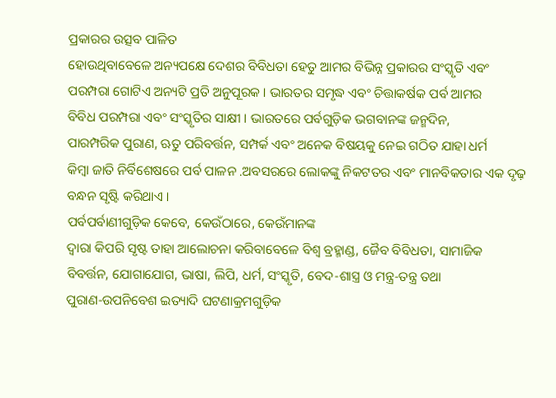ପ୍ରକାରର ଉତ୍ସବ ପାଳିତ
ହୋଉଥିବାବେଳେ ଅନ୍ୟପକ୍ଷେ ଦେଶର ବିବିଧତା ହେତୁ ଆମର ବିଭିନ୍ନ ପ୍ରକାରର ସଂସ୍କୃତି ଏବଂ
ପରମ୍ପରା ଗୋଟିଏ ଅନ୍ୟଟି ପ୍ରତି ଅନୁପୂରକ । ଭାରତର ସମୃଦ୍ଧ ଏବଂ ଚିତ୍ତାକର୍ଷକ ପର୍ବ ଆମର
ବିବିଧ ପରମ୍ପରା ଏବଂ ସଂସ୍କୃତିର ସାକ୍ଷୀ । ଭାରତରେ ପର୍ବଗୁଡ଼ିକ ଭଗବାନଙ୍କ ଜନ୍ମଦିନ,
ପାରମ୍ପରିକ ପୁରାଣ, ଋତୁ ପରିବର୍ତ୍ତନ, ସମ୍ପର୍କ ଏବଂ ଅନେକ ବିଷୟକୁ ନେଇ ଗଠିତ ଯାହା ଧର୍ମ
କିମ୍ୱା ଜାତି ନିର୍ବିଶେଷରେ ପର୍ବ ପାଳନ .ଅବସରରେ ଲୋକଙ୍କୁ ନିକଟତର ଏବଂ ମାନବିକତାର ଏକ ଦୃଢ଼
ବନ୍ଧନ ସୃଷ୍ଟି କରିଥାଏ ।
ପର୍ବପର୍ବାଣୀଗୁଡ଼ିକ କେବେ, କେଉଁଠାରେ, କେଉଁମାନଙ୍କ
ଦ୍ୱାରା କିପରି ସୃଷ୍ଟ ତାହା ଆଲୋଚନା କରିବାବେଳେ ବିଶ୍ୱ ବ୍ରହ୍ମାଣ୍ଡ, ଜୈବ ବିବିଧତା, ସାମାଜିକ
ବିବର୍ତ୍ତନ, ଯୋଗାଯୋଗ, ଭାଷା, ଲିପି, ଧର୍ମ, ସଂସ୍କୃତି, ବେଦ-ଶାସ୍ତ୍ର ଓ ମନ୍ତ୍ର-ତନ୍ତ୍ର ତଥା
ପୁରାଣ-ଉପନିବେଶ ଇତ୍ୟାଦି ଘଟଣାକ୍ରମଗୁଡ଼ିକ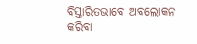ବିସ୍ତାରିତଭାବେ ଅବଲୋକନ କରିବା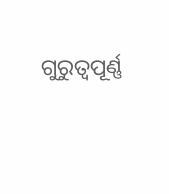ଗୁରୁତ୍ୱପୂର୍ଣ୍ଣ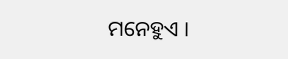ମନେହୁଏ ।